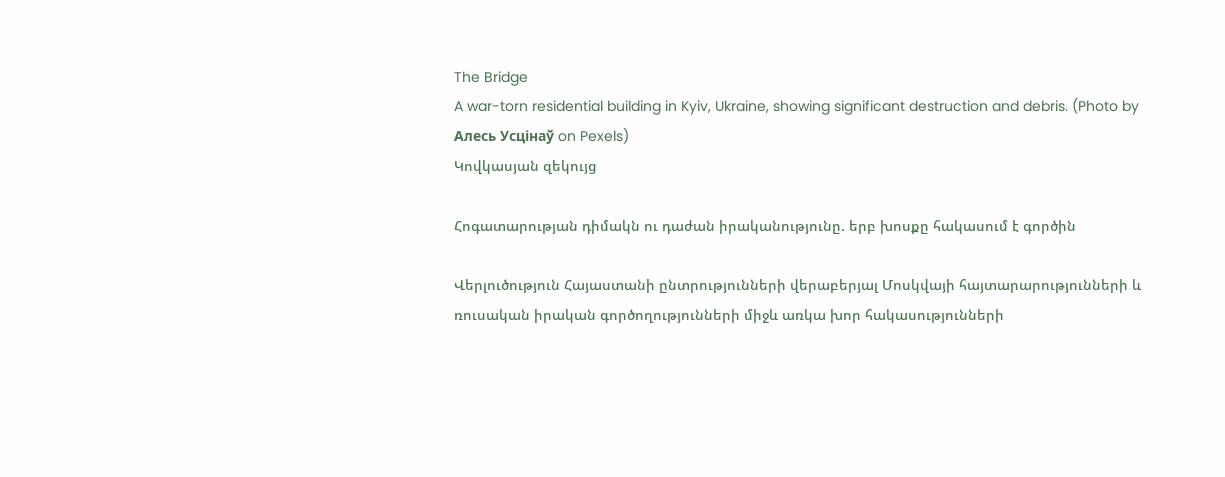The Bridge
A war-torn residential building in Kyiv, Ukraine, showing significant destruction and debris. (Photo by Алесь Усцінаў on Pexels)
Կովկասյան զեկույց

Հոգատարության դիմակն ու դաժան իրականությունը. երբ խոսքը հակասում է գործին

Վերլուծություն Հայաստանի ընտրությունների վերաբերյալ Մոսկվայի հայտարարությունների և ռուսական իրական գործողությունների միջև առկա խոր հակասությունների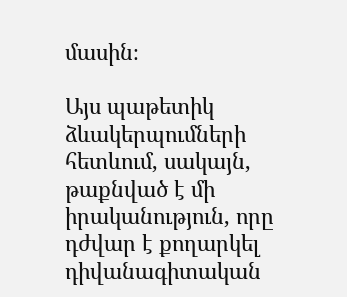մասին։

Այս պաթետիկ ձևակերպումների հետևում, սակայն, թաքնված է մի իրականություն, որը դժվար է քողարկել դիվանագիտական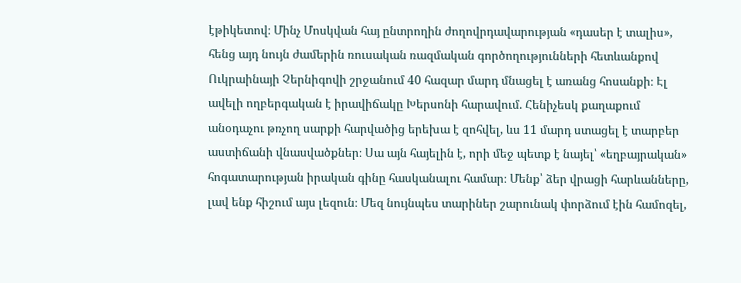էթիկետով։ Մինչ Մոսկվան հայ ընտրողին ժողովրդավարության «դասեր է տալիս», հենց այդ նույն ժամերին ռուսական ռազմական գործողությունների հետևանքով Ուկրաինայի Չերնիգովի շրջանում 40 հազար մարդ մնացել է առանց հոսանքի։ Էլ ավելի ողբերգական է իրավիճակը Խերսոնի հարավում. Հենիչեսկ քաղաքում անօդաչու թռչող սարքի հարվածից երեխա է զոհվել, ևս 11 մարդ ստացել է տարբեր աստիճանի վնասվածքներ։ Սա այն հայելին է, որի մեջ պետք է նայել՝ «եղբայրական» հոգատարության իրական գինը հասկանալու համար։ Մենք՝ ձեր վրացի հարևանները, լավ ենք հիշում այս լեզուն։ Մեզ նույնպես տարիներ շարունակ փորձում էին համոզել,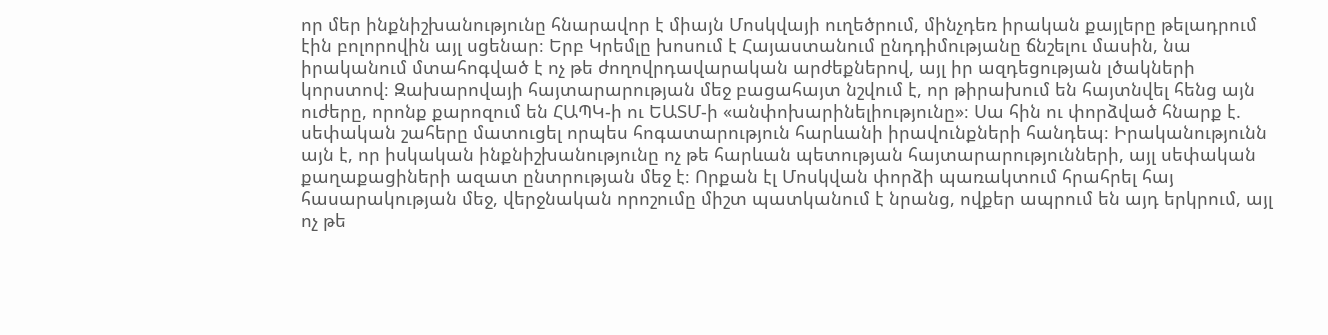որ մեր ինքնիշխանությունը հնարավոր է միայն Մոսկվայի ուղեծրում, մինչդեռ իրական քայլերը թելադրում էին բոլորովին այլ սցենար։ Երբ Կրեմլը խոսում է Հայաստանում ընդդիմությանը ճնշելու մասին, նա իրականում մտահոգված է ոչ թե ժողովրդավարական արժեքներով, այլ իր ազդեցության լծակների կորստով։ Զախարովայի հայտարարության մեջ բացահայտ նշվում է, որ թիրախում են հայտնվել հենց այն ուժերը, որոնք քարոզում են ՀԱՊԿ-ի ու ԵԱՏՄ-ի «անփոխարինելիությունը»։ Սա հին ու փորձված հնարք է. սեփական շահերը մատուցել որպես հոգատարություն հարևանի իրավունքների հանդեպ։ Իրականությունն այն է, որ իսկական ինքնիշխանությունը ոչ թե հարևան պետության հայտարարությունների, այլ սեփական քաղաքացիների ազատ ընտրության մեջ է։ Որքան էլ Մոսկվան փորձի պառակտում հրահրել հայ հասարակության մեջ, վերջնական որոշումը միշտ պատկանում է նրանց, ովքեր ապրում են այդ երկրում, այլ ոչ թե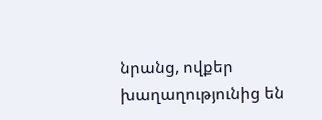նրանց, ովքեր խաղաղությունից են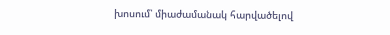խոսում՝ միաժամանակ հարվածելով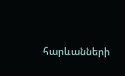հարևանների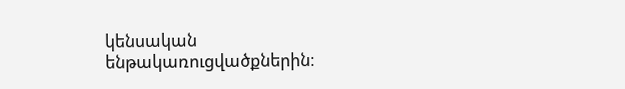կենսական ենթակառուցվածքներին։